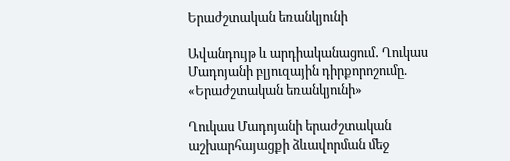Երաժշտական եռանկյունի

Ավանդույթ և արդիականացում․ Ղուկաս Մադոյանի բլյուզային դիրքորոշումը. «Երաժշտական եռանկյունի»

Ղուկաս Մադոյանի երաժշտական աշխարհայացքի ձևավորման մեջ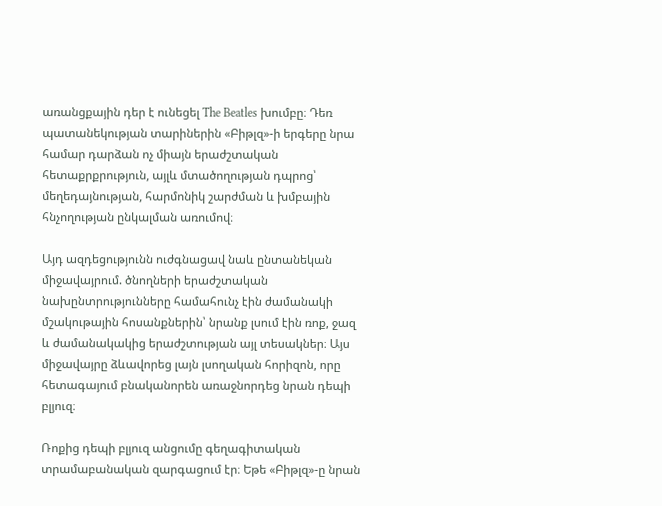առանցքային դեր է ունեցել The Beatles խումբը։ Դեռ պատանեկության տարիներին «Բիթլզ»-ի երգերը նրա համար դարձան ոչ միայն երաժշտական հետաքրքրություն, այլև մտածողության դպրոց՝ մեղեդայնության, հարմոնիկ շարժման և խմբային հնչողության ընկալման առումով։

Այդ ազդեցությունն ուժգնացավ նաև ընտանեկան միջավայրում. ծնողների երաժշտական նախընտրությունները համահունչ էին ժամանակի մշակութային հոսանքներին՝ նրանք լսում էին ռոք, ջազ և ժամանակակից երաժշտության այլ տեսակներ։ Այս միջավայրը ձևավորեց լայն լսողական հորիզոն, որը հետագայում բնականորեն առաջնորդեց նրան դեպի բլյուզ։

Ռոքից դեպի բլյուզ անցումը գեղագիտական տրամաբանական զարգացում էր։ Եթե «Բիթլզ»-ը նրան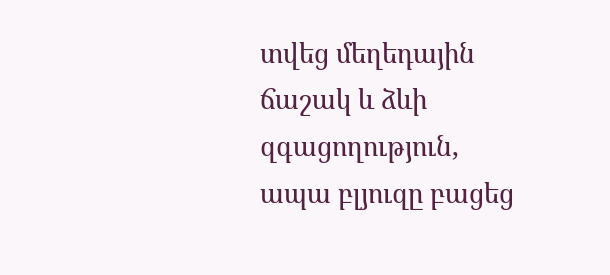տվեց մեղեդային ճաշակ և ձևի զգացողություն, ապա բլյուզը բացեց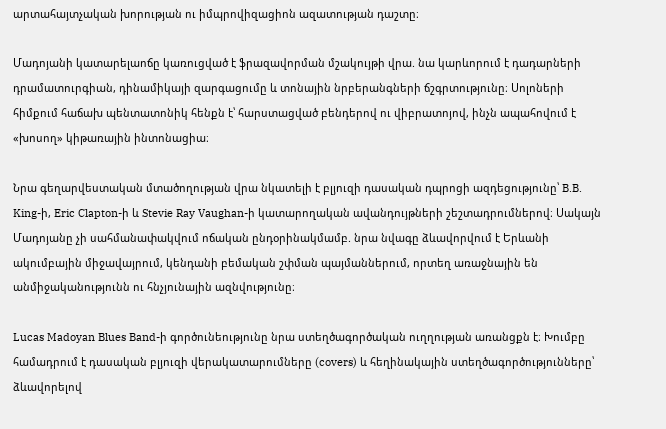արտահայտչական խորության ու իմպրովիզացիոն ազատության դաշտը։

Մադոյանի կատարելաոճը կառուցված է ֆրազավորման մշակույթի վրա. նա կարևորում է դադարների դրամատուրգիան, դինամիկայի զարգացումը և տոնային նրբերանգների ճշգրտությունը։ Սոլոների հիմքում հաճախ պենտատոնիկ հենքն է՝ հարստացված բենդերով ու վիբրատոյով, ինչն ապահովում է «խոսող» կիթառային ինտոնացիա։

Նրա գեղարվեստական մտածողության վրա նկատելի է բլյուզի դասական դպրոցի ազդեցությունը՝ B.B. King-ի, Eric Clapton-ի և Stevie Ray Vaughan-ի կատարողական ավանդույթների շեշտադրումներով։ Սակայն Մադոյանը չի սահմանափակվում ոճական ընդօրինակմամբ. նրա նվագը ձևավորվում է Երևանի ակումբային միջավայրում, կենդանի բեմական շփման պայմաններում, որտեղ առաջնային են անմիջականությունն ու հնչյունային ազնվությունը։

Lucas Madoyan Blues Band-ի գործունեությունը նրա ստեղծագործական ուղղության առանցքն է։ Խումբը համադրում է դասական բլյուզի վերակատարումները (covers) և հեղինակային ստեղծագործությունները՝ ձևավորելով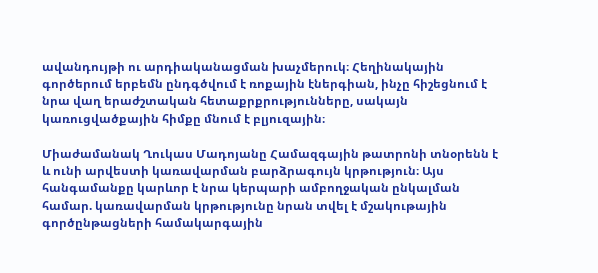ավանդույթի ու արդիականացման խաչմերուկ։ Հեղինակային գործերում երբեմն ընդգծվում է ռոքային էներգիան, ինչը հիշեցնում է նրա վաղ երաժշտական հետաքրքրությունները, սակայն կառուցվածքային հիմքը մնում է բլյուզային։

Միաժամանակ Ղուկաս Մադոյանը Համազգային թատրոնի տնօրենն է և ունի արվեստի կառավարման բարձրագույն կրթություն։ Այս հանգամանքը կարևոր է նրա կերպարի ամբողջական ընկալման համար. կառավարման կրթությունը նրան տվել է մշակութային գործընթացների համակարգային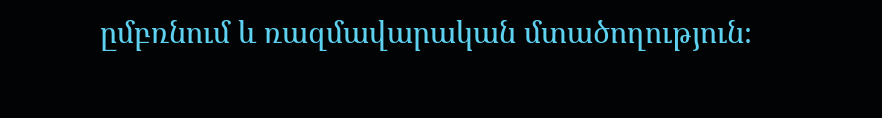ըմբռնում և ռազմավարական մտածողություն։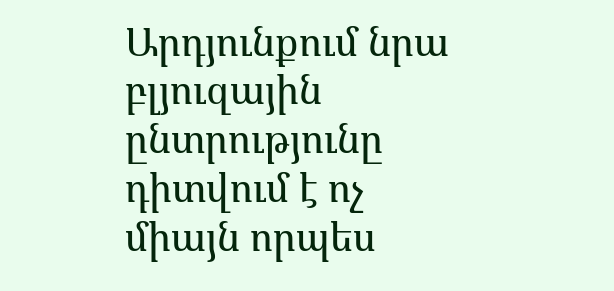Արդյունքում նրա բլյուզային ընտրությունը դիտվում է ոչ միայն որպես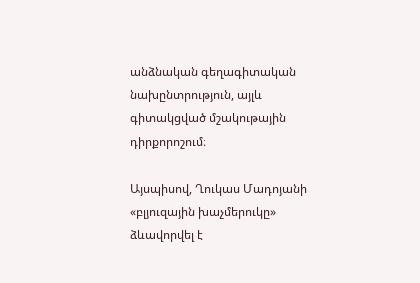անձնական գեղագիտական նախընտրություն, այլև գիտակցված մշակութային դիրքորոշում։

Այսպիսով, Ղուկաս Մադոյանի «բլյուզային խաչմերուկը» ձևավորվել է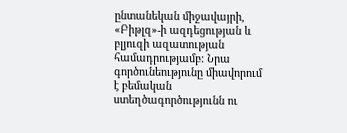ընտանեկան միջավայրի, «Բիթլզ»-ի ազդեցության և բլյուզի ազատության համադրությամբ։ Նրա գործունեությունը միավորում է բեմական ստեղծագործությունն ու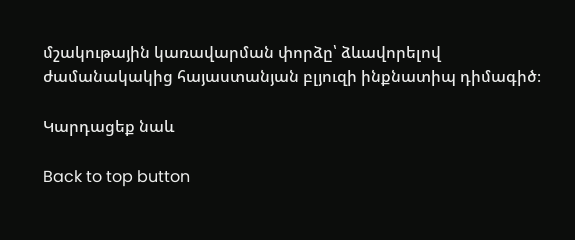մշակութային կառավարման փորձը՝ ձևավորելով ժամանակակից հայաստանյան բլյուզի ինքնատիպ դիմագիծ։

Կարդացեք նաև

Back to top button